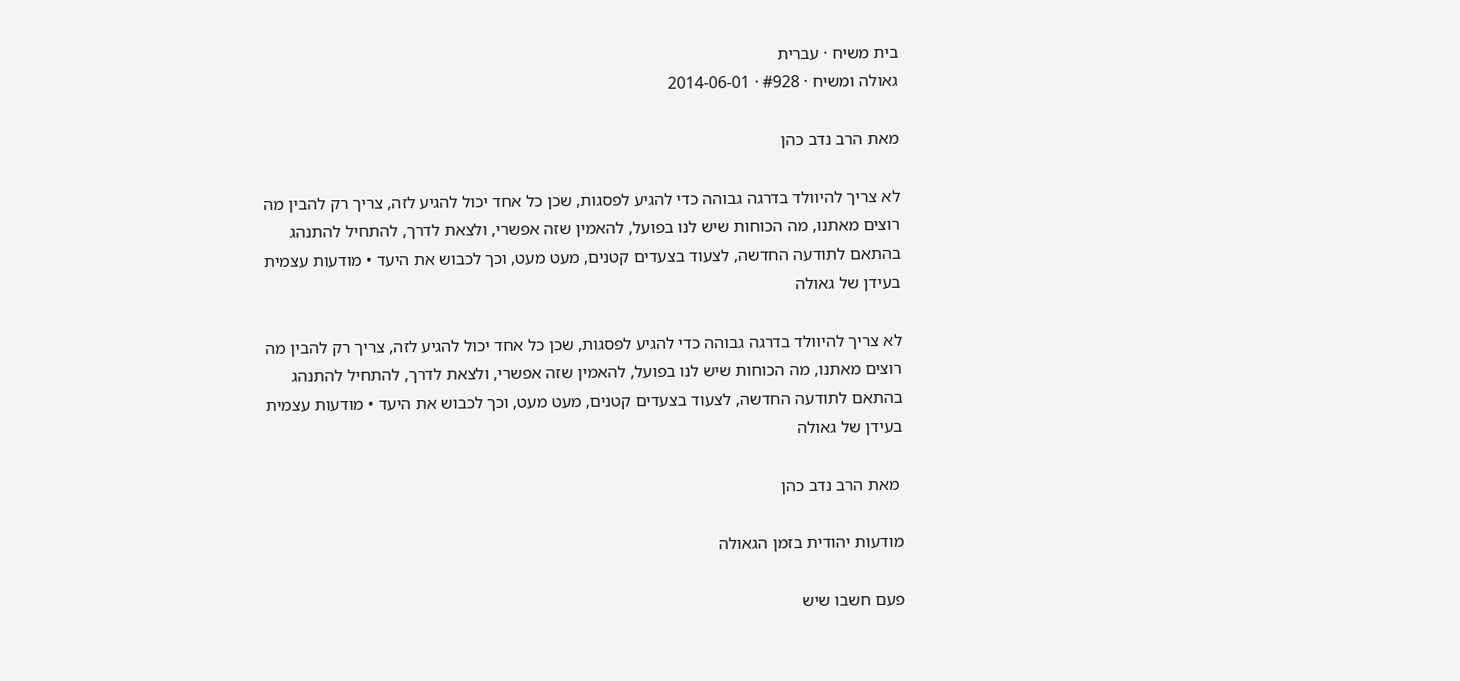בית משיח · עברית
גאולה ומשיח · #928 · 2014-06-01

מאת הרב נדב כהן

לא צריך להיוולד בדרגה גבוהה כדי להגיע לפסגות, שכן כל אחד יכול להגיע לזה, צריך רק להבין מה רוצים מאתנו, מה הכוחות שיש לנו בפועל, להאמין שזה אפשרי, ולצאת לדרך, להתחיל להתנהג בהתאם לתודעה החדשה, לצעוד בצעדים קטנים, מעט מעט, וכך לכבוש את היעד • מודעות עצמית בעידן של גאולה

לא צריך להיוולד בדרגה גבוהה כדי להגיע לפסגות, שכן כל אחד יכול להגיע לזה, צריך רק להבין מה רוצים מאתנו, מה הכוחות שיש לנו בפועל, להאמין שזה אפשרי, ולצאת לדרך, להתחיל להתנהג בהתאם לתודעה החדשה, לצעוד בצעדים קטנים, מעט מעט, וכך לכבוש את היעד • מודעות עצמית בעידן של גאולה

 מאת הרב נדב כהן

מודעות יהודית בזמן הגאולה

פעם חשבו שיש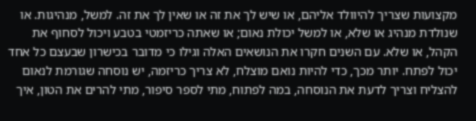מקצועות שצריך להיוולד אליהם, או שיש לך את זה או שאין לך את זה. למשל, מנהיגות. או שנולדת מנהיג או שלא, או למשל יכולת נאום; או שאתה כריזמטי בטבע ויכול לסחוף את הקהל, או שלא. עם השנים חקרו את הנושאים האלה וגילו כי מדובר בכישרון שבעצם כל אחד יכול לפתח. יותר מכך, כדי להיות נואם מוצלח, לא צריך כריזמה, יש נוסחה שגורמת לנאום להצליח וצריך לדעת את הנוסחה, במה לפתוח, מתי לספר סיפור, מתי להרים את הטון, איך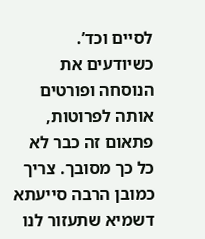לסיים וכד’. כשיודעים את הנוסחה ופורטים אותה לפרוטות, פתאום זה כבר לא כל כך מסובך. צריך כמובן הרבה סייעתא דשמיא שתעזור לנו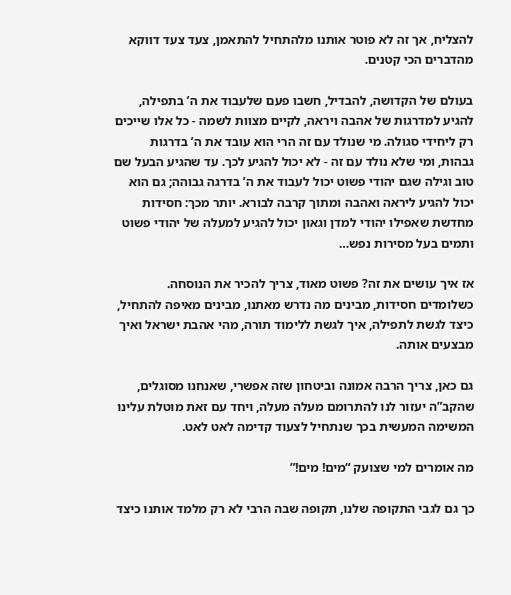להצליח, אך זה לא פוטר אותנו מלהתחיל להתאמן, צעד צעד דווקא מהדברים הכי קטנים.

בעולם של הקדושה, להבדיל, חשבו פעם שלעבוד את ה’ בתפילה, להגיע למדרגות של אהבה ויראה, לקיים מצוות לשמה - כל אלו שייכים רק ליחידי סגולה. מי שנולד עם זה הרי הוא עובד את ה’ בדרגות גבהות, ומי שלא נולד עם זה - לא יכול להגיע לכך. עד שהגיע הבעל שם טוב וגילה שגם יהודי פשוט יכול לעבוד את ה’ בדרגה גבוהה; גם הוא יכול להגיע ליראה ואהבה ומתוך קרבה לבורא. יותר מכך: חסידות מחדשת שאפילו יהודי למדן וגאון יכול להגיע למעלה של יהודי פשוט ותמים בעל מסירות נפש…

אז איך עושים את זה? פשוט מאוד, צריך להכיר את הנוסחה. כשלומדים חסידות, מבינים מה נדרש מאתנו, מבינים מאיפה להתחיל, כיצד לגשת לתפילה, איך לגשת ללימוד תורה, מהי אהבת ישראל ואיך מבצעים אותה.

גם כאן, צריך הרבה אמונה וביטחון שזה אפשרי, שאנחנו מסוגלים, שהקב”ה יעזור לנו להתרומם מעלה מעלה, ויחד עם זאת מוטלת עלינו המשימה המעשית בכך שנתחיל לצעוד קדימה לאט לאט.

מה אומרים למי שצועק “מים! מים!”

כך גם לגבי התקופה שלנו, תקופה שבה הרבי לא רק מלמד אותנו כיצד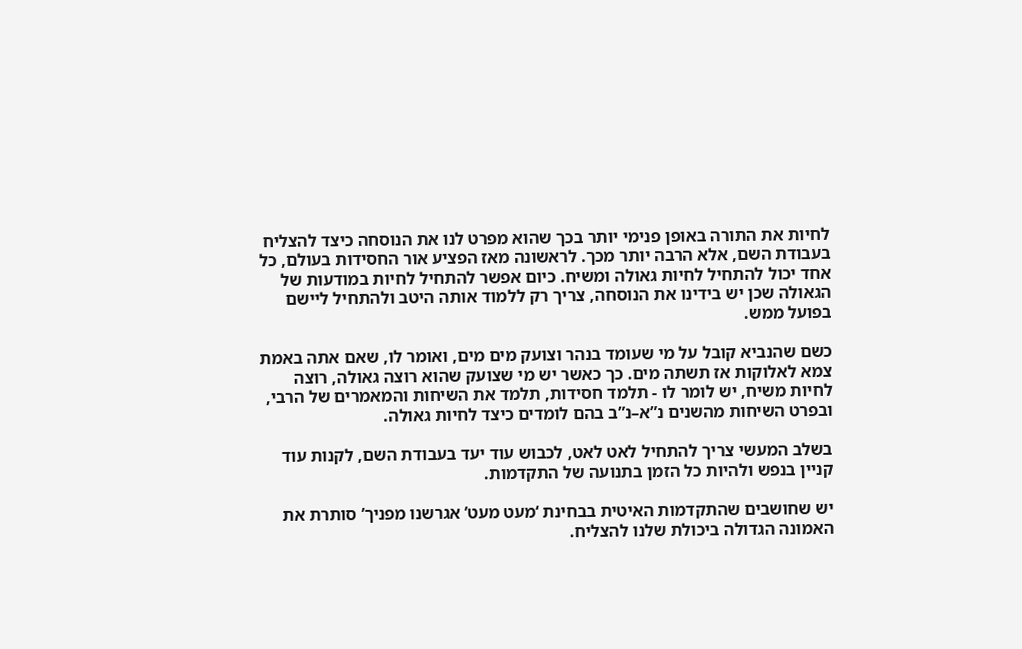לחיות את התורה באופן פנימי יותר בכך שהוא מפרט לנו את הנוסחה כיצד להצליח בעבודת השם, אלא הרבה יותר מכך. לראשונה מאז הפציע אור החסידות בעולם, כל אחד יכול להתחיל לחיות גאולה ומשיח. כיום אפשר להתחיל לחיות במודעות של הגאולה שכן יש בידינו את הנוסחה, צריך רק ללמוד אותה היטב ולהתחיל ליישם בפועל ממש.

כשם שהנביא קובל על מי שעומד בנהר וצועק מים מים, ואומר לו, שאם אתה באמת צמא לאלוקות אז תשתה מים. כך כאשר יש מי שצועק שהוא רוצה גאולה, רוצה לחיות משיח, יש לומר לו - תלמד חסידות, תלמד את השיחות והמאמרים של הרבי, ובפרט השיחות מהשנים נ”א–נ”ב בהם לומדים כיצד לחיות גאולה.

בשלב המעשי צריך להתחיל לאט לאט, לכבוש עוד יעד בעבודת השם, לקנות עוד קניין בנפש ולהיות כל הזמן בתנועה של התקדמות.

יש שחושבים שהתקדמות האיטית בבחינת ‘מעט מעט’ אגרשנו מפניך’ סותרת את האמונה הגדולה ביכולת שלנו להצליח.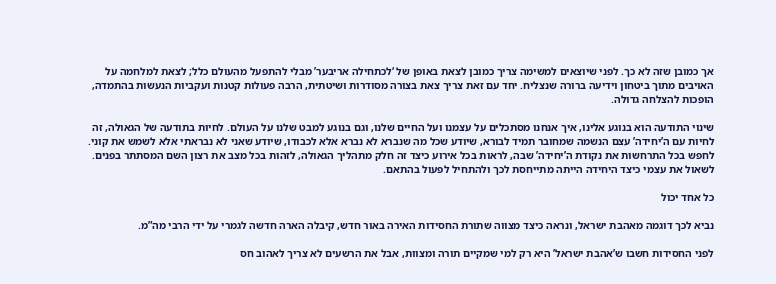אך כמובן שזה לא כך. לפני שיוצאים למשימה צריך כמובן לצאת באופן של ‘לכתחילה אריבער’ מבלי להתפעל מהעולם כלל; לצאת למלחמה על האויבים מתוך ביטחון וידיעה ברורה שנצליח. יחד עם זאת צריך צאת בצורה מסודרות ושיטתית, הרבה פעולות קטנות ועקביות הנעשות בהתמדה, הופכות להצלחה גדולה.

שינוי התודעה הוא בנוגע אלינו, איך אנחנו מסתכלים על עצמנו ועל החיים שלנו, וגם בנוגע למבט שלנו על העולם. לחיות בתודעה של הגאולה, זה לחיות עם ה’יחידה’ עצם הנשמה שמחובר תמיד לבורא, שיודע שכל מה שנברא לא נברא אלא לכבודו, שיודע שאני לא נבראתי אלא לשמש את קוני. לחפש בכל התרחשות את נקודת ה’יחידה’ שבה, לראות בכל אירוע כיצד זה חלק מתהליך הגאולה, לזהות בכל מצב את רצון השם המסתתר בפנים. לשאול את עצמי כיצד היחידה הייתה מתייחסת לכך ולהתחיל לפעול בהתאם.

כל אחד יכול

נביא לכך דוגמה מאהבת ישראל, ונראה כיצד מצווה שתורת החסידות האירה באור חדש, קיבלה הארה חדשה לגמרי על ידי הרבי מה”מ.

לפני החסידות חשבו ש’אהבת ישראל’ היא רק למי שמקיים תורה ומצוות, אבל את הרשעים לא צריך לאהוב חס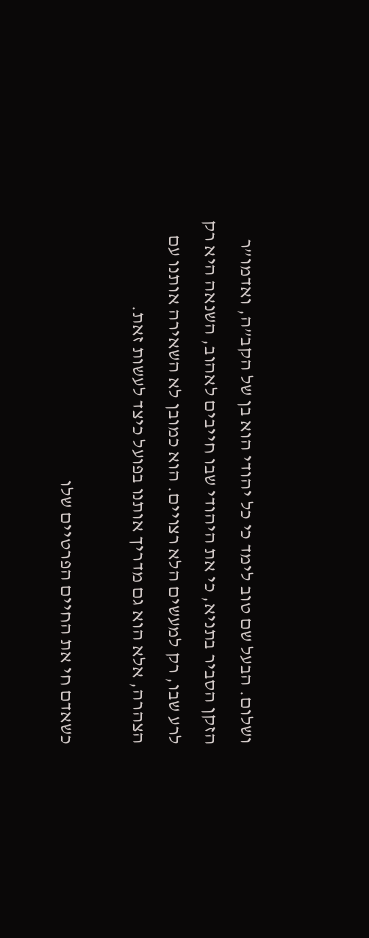ושלום. הבעל שם טוב לימד כי כל יהודי הוא בן של הקב”ה, ואדמו”ר הזקן הסביר בתניא, כי את היהודי שבו חייבים לאהוב, השנאה היא רק לרע שבו, רק למעשים הלא רצויים. הוא כמובן לא השאירה אותנו עם הצהרה, אלא הוא גם מדריך אותנו בפועל כיצד לעשות זאת.

כשאדם חי את החיים הפרטיים שלו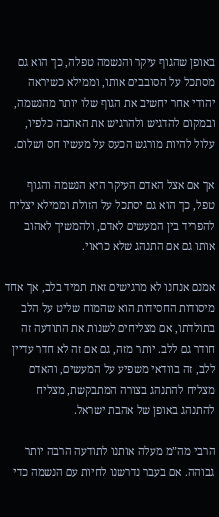באופן שהגוף עיקר והנשמה טפלה, כך הוא גם מסתכל על הסובבים אותו, וממילא כשיראה יהודי אחר יחשיב את הגוף שלו יותר מהנשמה, ובמקום להדגיש ולהרגיש את האהבה כלפיו, עלול להיות מורגש הכעס על מעשיו חס ושלום.

אך אם אצל האדם העיקר היא הנשמה והגוף טפל, כך הוא גם יסתכל על הזולת וממילא יצליח להפריד בין המעשים לאדם, ולהמשיך לאהוב אותו גם אם התנהג שלא כראוי.

אמנם אנחנו לא מרגישים זאת תמיד בלב, אך אחד מיסודות החסידות הוא שהמוח שליט על הלב בתולדתו, אם מצליחים לשנות את התודעה זה חודר גם ללב. יותר מזה, גם אם זה לא חדר עדיין ללב, זה בוודאי משפיע על המעשים, והאדם מצליח להתנהג בצורה המתבקשת, מצליח להתנהג באופן של אהבת ישראל.

הרבי מה”מ מעלה אותנו לתודעה הרבה יותר גבוהה. אם בעבר נדרשנו לחיות עם הנשמה כדי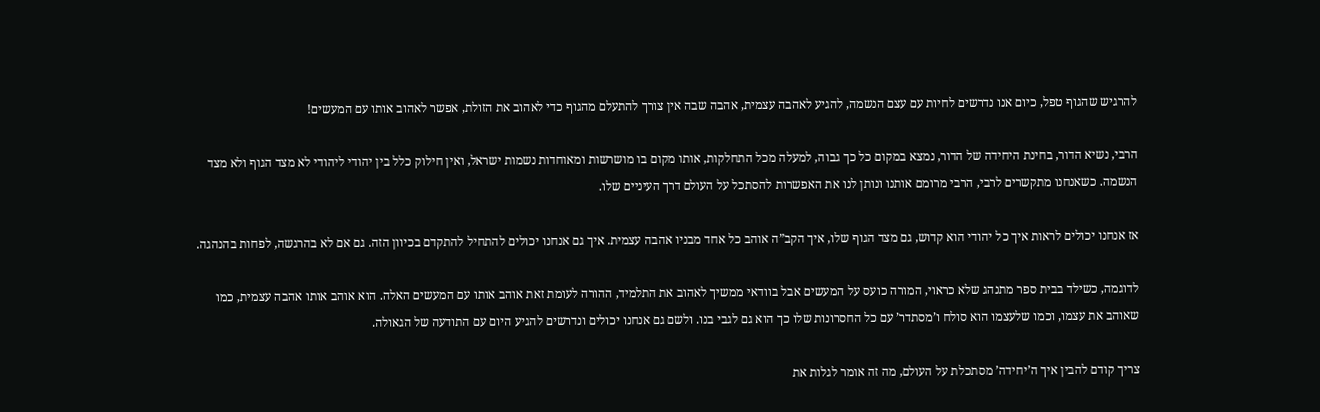להרגיש שהגוף טפל, כיום אנו נדרשים לחיות עם עצם הנשמה, להגיע לאהבה עצמית, אהבה שבה אין צורך להתעלם מהגוף כדי לאהוב את הזולת, אפשר לאהוב אותו עם המעשים!

הרבי, נשיא הדור, בחינת היחידה של הדור, נמצא במקום כל כך גבוה, למעלה מכל התחלקות, אותו מקום בו מושרשות ומאוחדות נשמות ישראל, ואין חילוק כלל בין יהודי ליהודי לא מצד הגוף ולא מצד הנשמה. כשאנחנו מתקשרים לרבי, הרבי מרומם אותנו ונותן לנו את האפשרות להסתכל על העולם דרך העיניים שלו.

אז אנחנו יכולים לראות איך כל יהודי הוא קדוש, גם מצד הגוף שלו, איך הקב”ה אוהב כל אחד מבניו אהבה עצמית. איך גם אנחנו יכולים להתחיל להתקדם בכיוון הזה. גם אם לא בהרגשה, לפחות בהנהגה.

לדוגמה, כשילד בבית ספר מתנהג שלא כראוי, המורה כועס על המעשים אבל בוודאי ממשיך לאהוב את התלמיד, ההורה לעומת זאת אוהב אותו עם המעשים האלה. הוא אוהב אותו אהבה עצמית, כמו שאוהב את עצמו, וכמו שלעצמו הוא סולח ו’מסתדר’ עם כל החסרונות שלו כך הוא גם לגבי בנו. ולשם גם אנחנו יכולים ונדרשים להגיע היום עם התודעה של הגאולה.

צריך קודם להבין איך ה’יחידה’ מסתכלת על העולם, מה זה אומר לגלות את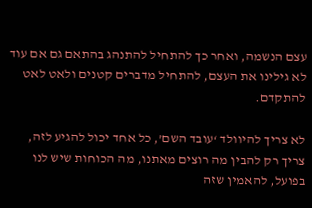עצם הנשמה, ואחר כך להתחיל להתנהג בהתאם גם אם עוד לא גילינו את העצם, להתחיל מדברים קטנים ולאט לאט להתקדם.

לא צריך להיוולד ‘עובד השם’, כל אחד יכול להגיע לזה, צריך רק להבין מה רוצים מאתנו, מה הכוחות שיש לנו בפועל, להאמין שזה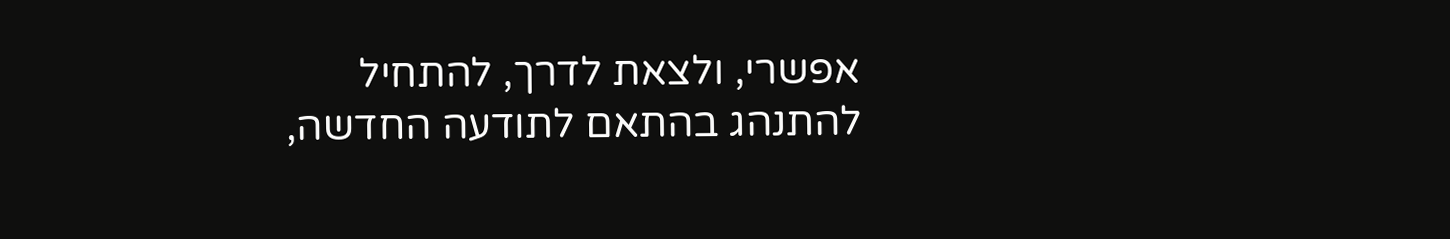אפשרי, ולצאת לדרך, להתחיל להתנהג בהתאם לתודעה החדשה,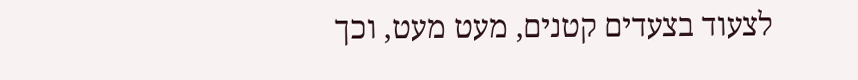לצעוד בצעדים קטנים, מעט מעט, וכך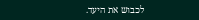לכבוש את היעד.